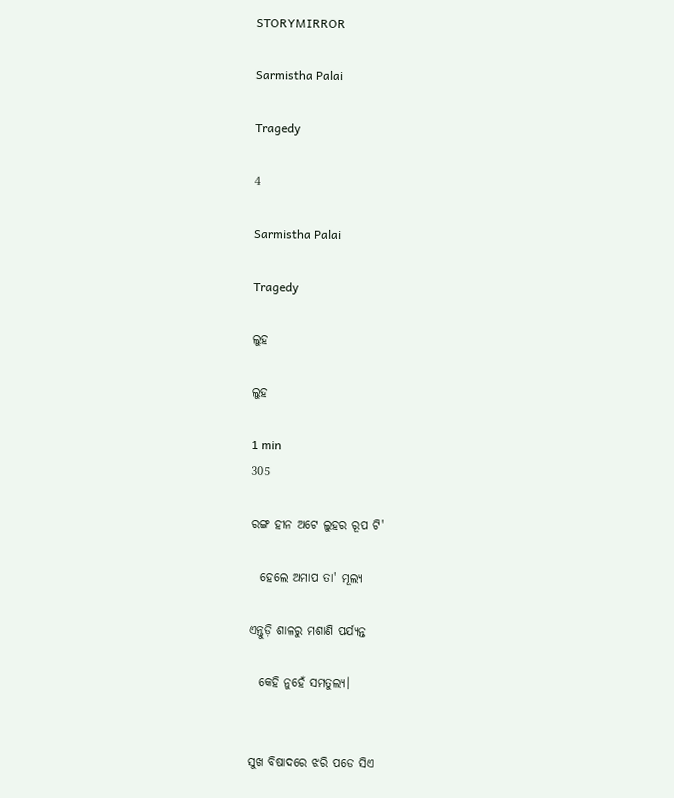STORYMIRROR

Sarmistha Palai

Tragedy

4

Sarmistha Palai

Tragedy

ଲୁହ

ଲୁହ

1 min
305

ରଙ୍ଗ ହୀନ ଅଟେ ଲୁହର ରୂପ ଟି'

  ହେଲେ ଅମାପ ତା' ମୂଲ୍ୟ

ଏନ୍ତୁଡ଼ି ଶାଳରୁ ମଶାଣି ପର୍ଯ୍ୟନ୍ତ

  କେହି ନୁହେଁ ସମତୁଲ୍ୟ।


ସୁଖ ବିଷାଦରେ ଝରି ପଡେ ସିଏ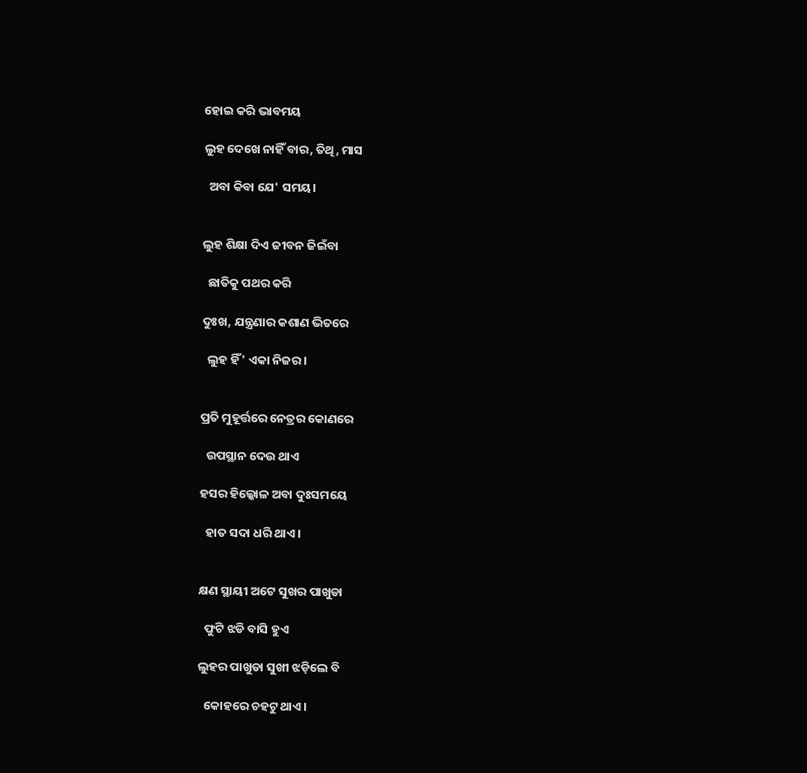ହୋଇ କରି ଭାବମୟ

ଲୁହ ଦେଖେ ନାହିଁ ବାର, ତିଥି, ମାସ

  ଅବା କିବା ଯେ' ସମୟ।


ଲୁହ ଶିକ୍ଷା ଦିଏ ଜୀବନ ଜିଇଁବା

  ଛାତିକୁ ପଥର କରି

ଦୁଃଖ, ଯନ୍ତ୍ରଣାର କଶାଣ ଭିତରେ

  ଲୁହ ହିଁ' ଏକା ନିଜର।


ପ୍ରତି ମୁହୂର୍ତ୍ତରେ ନେତ୍ରର କୋଣରେ

  ଉପସ୍ଥାନ ଦେଉ ଥାଏ

ହସର ହିଲ୍କୋଳ ଅବା ଦୁଃସମୟେ

  ହାତ ସଦା ଧରି ଥାଏ।


କ୍ଷଣ ସ୍ଥାୟୀ ଅଟେ ସୁଖର ପାଖୁଡା

  ଫୁଟି ଝଡି ବାସି ହୁଏ

ଲୁହର ପାଖୁଡା ସୁଖୀ ଝଡ଼ିଲେ ବି

  କୋହରେ ଚହଟୁ ଥାଏ।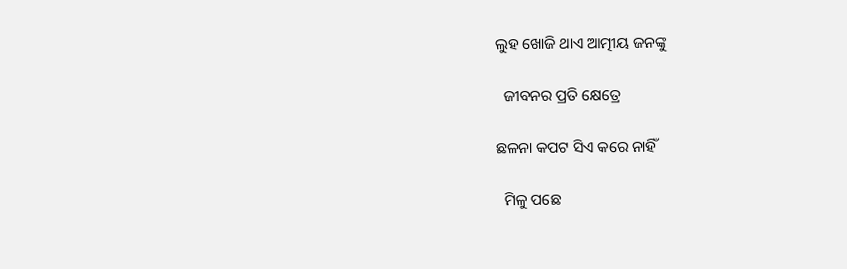ଲୁହ ଖୋଜି ଥାଏ ଆତ୍ମୀୟ ଜନଙ୍କୁ

  ଜୀବନର ପ୍ରତି କ୍ଷେତ୍ରେ

ଛଳନା କପଟ ସିଏ କରେ ନାହିଁ

  ମିଳୁ ପଛେ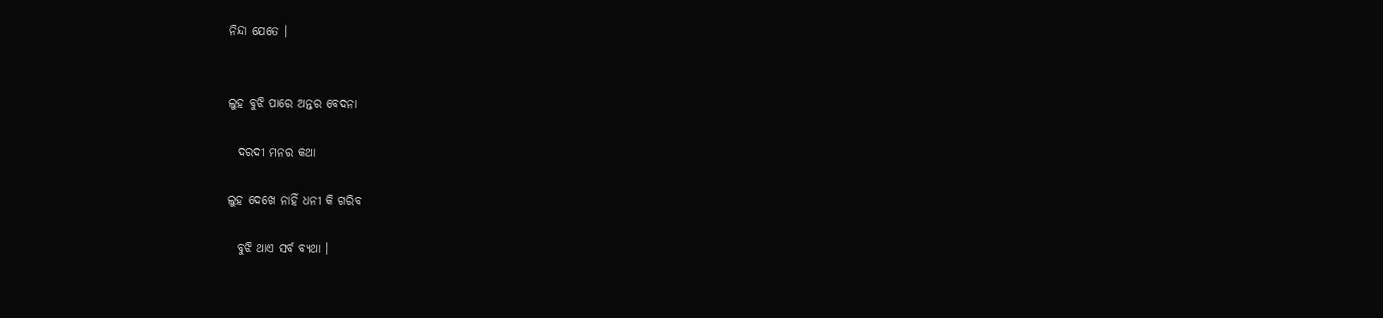ନିନ୍ଦା ଯେତେ ।


ଲୁହ ବୁଝି ପାରେ ଅନ୍ତର ବେଦନା

  ଦରଦୀ ମନର କଥା

ଲୁହ ଦେଖେ ନାହିଁ ଧନୀ କି ଗରିବ

  ବୁଝି ଥାଏ ସର୍ବ ବ୍ୟଥା ।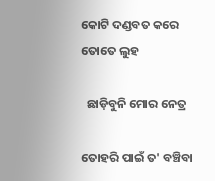କୋଟି ଦଣ୍ଡବତ କରେ ତୋତେ ଲୁହ

  ଛାଡ଼ିବୁନି ମୋର ନେତ୍ର

ତୋହରି ପାଇଁ ତ' ବଞ୍ଚିବା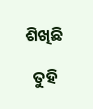ଶିଖିଛି

  ତୁହି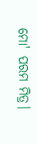ମୋ' ପରମ ମିତ୍ର।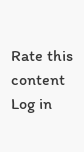Rate this content
Log in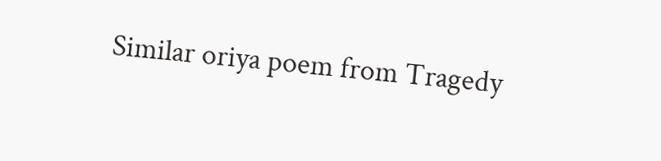Similar oriya poem from Tragedy